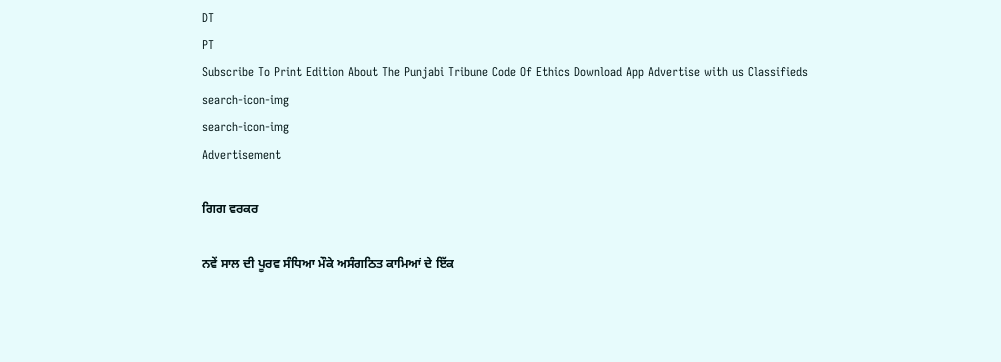DT
PT
Subscribe To Print Edition About The Punjabi Tribune Code Of Ethics Download App Advertise with us Classifieds
search-icon-img
search-icon-img
Advertisement

ਗਿਗ ਵਰਕਰ

ਨਵੇਂ ਸਾਲ ਦੀ ਪੂਰਵ ਸੰਧਿਆ ਮੌਕੇ ਅਸੰਗਠਿਤ ਕਾਮਿਆਂ ਦੇ ਇੱਕ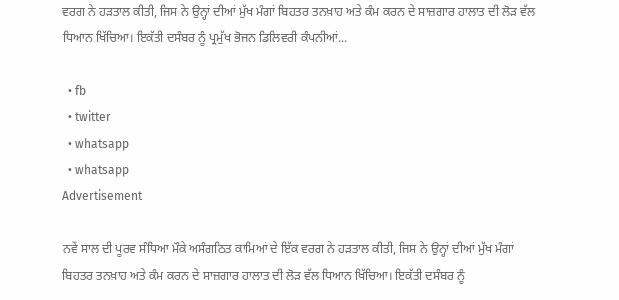ਵਰਗ ਨੇ ਹੜਤਾਲ ਕੀਤੀ, ਜਿਸ ਨੇ ਉਨ੍ਹਾਂ ਦੀਆਂ ਮੁੱਖ ਮੰਗਾਂ ਬਿਹਤਰ ਤਨਖ਼ਾਹ ਅਤੇ ਕੰਮ ਕਰਨ ਦੇ ਸਾਜ਼ਗਾਰ ਹਾਲਾਤ ਦੀ ਲੋੜ ਵੱਲ ਧਿਆਨ ਖਿੱਚਿਆ। ਇਕੱਤੀ ਦਸੰਬਰ ਨੂੰ ਪ੍ਰਮੁੱਖ ਭੋਜਨ ਡਿਲਿਵਰੀ ਕੰਪਨੀਆਂ...

  • fb
  • twitter
  • whatsapp
  • whatsapp
Advertisement

ਨਵੇਂ ਸਾਲ ਦੀ ਪੂਰਵ ਸੰਧਿਆ ਮੌਕੇ ਅਸੰਗਠਿਤ ਕਾਮਿਆਂ ਦੇ ਇੱਕ ਵਰਗ ਨੇ ਹੜਤਾਲ ਕੀਤੀ, ਜਿਸ ਨੇ ਉਨ੍ਹਾਂ ਦੀਆਂ ਮੁੱਖ ਮੰਗਾਂ ਬਿਹਤਰ ਤਨਖ਼ਾਹ ਅਤੇ ਕੰਮ ਕਰਨ ਦੇ ਸਾਜ਼ਗਾਰ ਹਾਲਾਤ ਦੀ ਲੋੜ ਵੱਲ ਧਿਆਨ ਖਿੱਚਿਆ। ਇਕੱਤੀ ਦਸੰਬਰ ਨੂੰ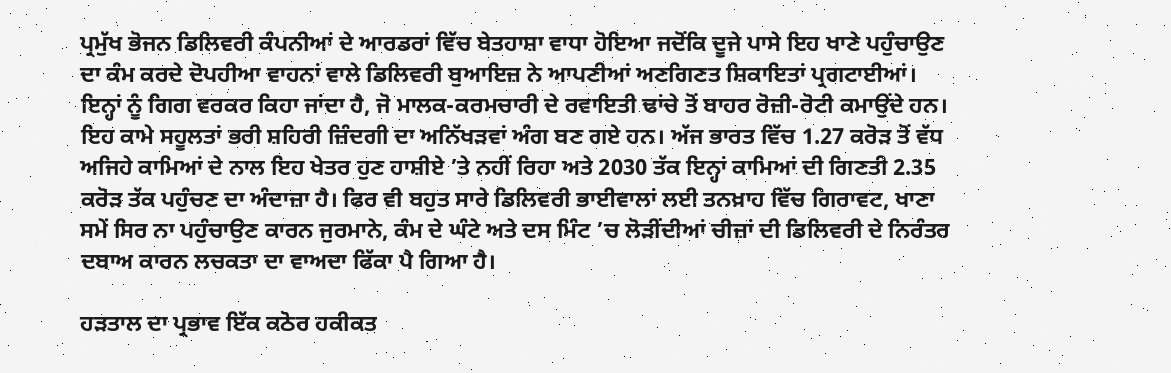ਪ੍ਰਮੁੱਖ ਭੋਜਨ ਡਿਲਿਵਰੀ ਕੰਪਨੀਆਂ ਦੇ ਆਰਡਰਾਂ ਵਿੱਚ ਬੇਤਹਾਸ਼ਾ ਵਾਧਾ ਹੋਇਆ ਜਦੋਂਕਿ ਦੂਜੇ ਪਾਸੇ ਇਹ ਖਾਣੇ ਪਹੁੰਚਾਉਣ ਦਾ ਕੰਮ ਕਰਦੇ ਦੋਪਹੀਆ ਵਾਹਨਾਂ ਵਾਲੇ ਡਿਲਿਵਰੀ ਬੁਆਇਜ਼ ਨੇ ਆਪਣੀਆਂ ਅਣਗਿਣਤ ਸ਼ਿਕਾਇਤਾਂ ਪ੍ਰਗਟਾਈਆਂ। ਇਨ੍ਹਾਂ ਨੂੰ ਗਿਗ ਵਰਕਰ ਕਿਹਾ ਜਾਂਦਾ ਹੈ, ਜੋ ਮਾਲਕ-ਕਰਮਚਾਰੀ ਦੇ ਰਵਾਇਤੀ ਢਾਂਚੇ ਤੋਂ ਬਾਹਰ ਰੋਜ਼ੀ-ਰੋਟੀ ਕਮਾਉਂਦੇ ਹਨ। ਇਹ ਕਾਮੇ ਸਹੂਲਤਾਂ ਭਰੀ ਸ਼ਹਿਰੀ ਜ਼ਿੰਦਗੀ ਦਾ ਅਨਿੱਖੜਵਾਂ ਅੰਗ ਬਣ ਗਏ ਹਨ। ਅੱਜ ਭਾਰਤ ਵਿੱਚ 1.27 ਕਰੋੜ ਤੋਂ ਵੱਧ ਅਜਿਹੇ ਕਾਮਿਆਂ ਦੇ ਨਾਲ ਇਹ ਖੇਤਰ ਹੁਣ ਹਾਸ਼ੀਏ ’ਤੇ ਨਹੀਂ ਰਿਹਾ ਅਤੇ 2030 ਤੱਕ ਇਨ੍ਹਾਂ ਕਾਮਿਆਂ ਦੀ ਗਿਣਤੀ 2.35 ਕਰੋੜ ਤੱਕ ਪਹੁੰਚਣ ਦਾ ਅੰਦਾਜ਼ਾ ਹੈ। ਫਿਰ ਵੀ ਬਹੁਤ ਸਾਰੇ ਡਿਲਿਵਰੀ ਭਾਈਵਾਲਾਂ ਲਈ ਤਨਖ਼ਾਹ ਵਿੱਚ ਗਿਰਾਵਟ, ਖਾਣਾ ਸਮੇਂ ਸਿਰ ਨਾ ਪਹੁੰਚਾਉਣ ਕਾਰਨ ਜੁਰਮਾਨੇ, ਕੰਮ ਦੇ ਘੰਟੇ ਅਤੇ ਦਸ ਮਿੰਟ ’ਚ ਲੋੜੀਂਦੀਆਂ ਚੀਜ਼ਾਂ ਦੀ ਡਿਲਿਵਰੀ ਦੇ ਨਿਰੰਤਰ ਦਬਾਅ ਕਾਰਨ ਲਚਕਤਾ ਦਾ ਵਾਅਦਾ ਫਿੱਕਾ ਪੈ ਗਿਆ ਹੈ।

ਹੜਤਾਲ ਦਾ ਪ੍ਰਭਾਵ ਇੱਕ ਕਠੋਰ ਹਕੀਕਤ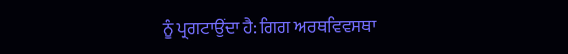ਨੂੰ ਪ੍ਰਗਟਾਉਂਦਾ ਹੈ: ਗਿਗ ਅਰਥਵਿਵਸਥਾ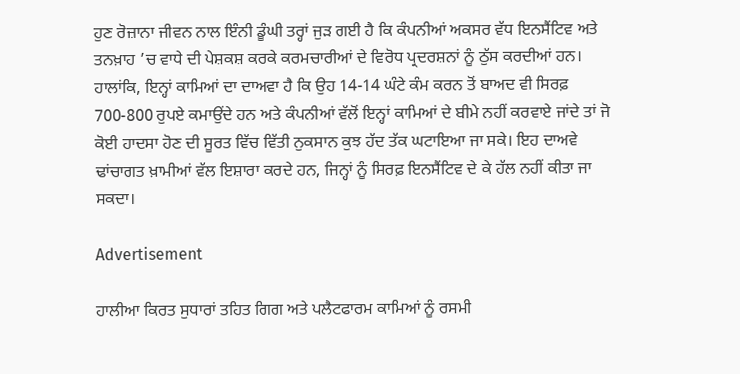ਹੁਣ ਰੋਜ਼ਾਨਾ ਜੀਵਨ ਨਾਲ ਇੰਨੀ ਡੂੰਘੀ ਤਰ੍ਹਾਂ ਜੁੜ ਗਈ ਹੈ ਕਿ ਕੰਪਨੀਆਂ ਅਕਸਰ ਵੱਧ ਇਨਸੈਂਟਿਵ ਅਤੇ ਤਨਖ਼ਾਹ ’ਚ ਵਾਧੇ ਦੀ ਪੇਸ਼ਕਸ਼ ਕਰਕੇ ਕਰਮਚਾਰੀਆਂ ਦੇ ਵਿਰੋਧ ਪ੍ਰਦਰਸ਼ਨਾਂ ਨੂੰ ਠੁੱਸ ਕਰਦੀਆਂ ਹਨ। ਹਾਲਾਂਕਿ, ਇਨ੍ਹਾਂ ਕਾਮਿਆਂ ਦਾ ਦਾਅਵਾ ਹੈ ਕਿ ਉਹ 14-14 ਘੰਟੇ ਕੰਮ ਕਰਨ ਤੋਂ ਬਾਅਦ ਵੀ ਸਿਰਫ਼ 700-800 ਰੁਪਏ ਕਮਾਉਂਦੇ ਹਨ ਅਤੇ ਕੰਪਨੀਆਂ ਵੱਲੋਂ ਇਨ੍ਹਾਂ ਕਾਮਿਆਂ ਦੇ ਬੀਮੇ ਨਹੀਂ ਕਰਵਾਏ ਜਾਂਦੇ ਤਾਂ ਜੋ ਕੋਈ ਹਾਦਸਾ ਹੋਣ ਦੀ ਸੂਰਤ ਵਿੱਚ ਵਿੱਤੀ ਨੁਕਸਾਨ ਕੁਝ ਹੱਦ ਤੱਕ ਘਟਾਇਆ ਜਾ ਸਕੇ। ਇਹ ਦਾਅਵੇ ਢਾਂਚਾਗਤ ਖ਼ਾਮੀਆਂ ਵੱਲ ਇਸ਼ਾਰਾ ਕਰਦੇ ਹਨ, ਜਿਨ੍ਹਾਂ ਨੂੰ ਸਿਰਫ਼ ਇਨਸੈਂਟਿਵ ਦੇ ਕੇ ਹੱਲ ਨਹੀਂ ਕੀਤਾ ਜਾ ਸਕਦਾ।

Advertisement

ਹਾਲੀਆ ਕਿਰਤ ਸੁਧਾਰਾਂ ਤਹਿਤ ਗਿਗ ਅਤੇ ਪਲੈਟਫਾਰਮ ਕਾਮਿਆਂ ਨੂੰ ਰਸਮੀ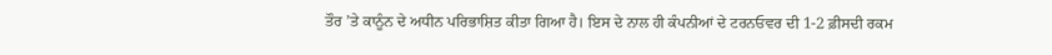ਤੌਰ ’ਤੇ ਕਾਨੂੰਨ ਦੇ ਅਧੀਨ ਪਰਿਭਾਸ਼ਿਤ ਕੀਤਾ ਗਿਆ ਹੈ। ਇਸ ਦੇ ਨਾਲ ਹੀ ਕੰਪਨੀਆਂ ਦੇ ਟਰਨਓਵਰ ਦੀ 1-2 ਫ਼ੀਸਦੀ ਰਕਮ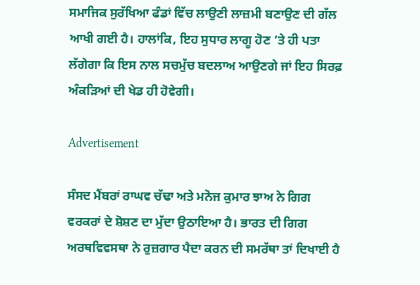ਸਮਾਜਿਕ ਸੁਰੱਖਿਆ ਫੰਡਾਂ ਵਿੱਚ ਲਾਉਣੀ ਲਾਜ਼ਮੀ ਬਣਾਉਣ ਦੀ ਗੱਲ ਆਖੀ ਗਈ ਹੈ। ਹਾਲਾਂਕਿ, ਇਹ ਸੁਧਾਰ ਲਾਗੂ ਹੋਣ ’ਤੇ ਹੀ ਪਤਾ ਲੱਗੇਗਾ ਕਿ ਇਸ ਨਾਲ ਸਚਮੁੱਚ ਬਦਲਾਅ ਆਉਣਗੇ ਜਾਂ ਇਹ ਸਿਰਫ਼ ਅੰਕੜਿਆਂ ਦੀ ਖੇਡ ਹੀ ਹੋਵੇਗੀ।

Advertisement

ਸੰਸਦ ਮੈਂਬਰਾਂ ਰਾਘਵ ਚੱਢਾ ਅਤੇ ਮਨੋਜ ਕੁਮਾਰ ਝਾਅ ਨੇ ਗਿਗ ਵਰਕਰਾਂ ਦੇ ਸ਼ੋਸ਼ਣ ਦਾ ਮੁੱਦਾ ਉਠਾਇਆ ਹੈ। ਭਾਰਤ ਦੀ ਗਿਗ ਅਰਥਵਿਵਸਥਾ ਨੇ ਰੁਜ਼ਗਾਰ ਪੈਦਾ ਕਰਨ ਦੀ ਸਮਰੱਥਾ ਤਾਂ ਦਿਖਾਈ ਹੈ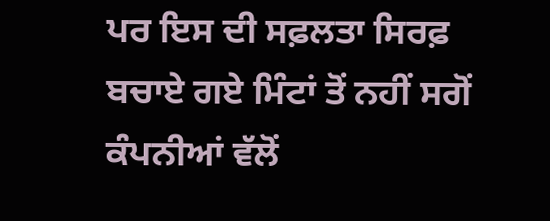ਪਰ ਇਸ ਦੀ ਸਫ਼ਲਤਾ ਸਿਰਫ਼ ਬਚਾਏ ਗਏ ਮਿੰਟਾਂ ਤੋਂ ਨਹੀਂ ਸਗੋਂ ਕੰਪਨੀਆਂ ਵੱਲੋਂ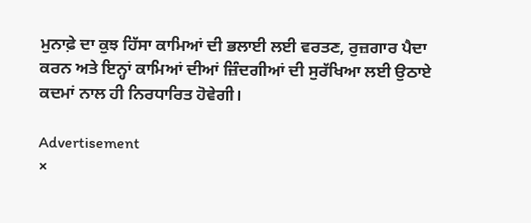ਮੁਨਾਫ਼ੇ ਦਾ ਕੁਝ ਹਿੱਸਾ ਕਾਮਿਆਂ ਦੀ ਭਲਾਈ ਲਈ ਵਰਤਣ, ਰੁਜ਼ਗਾਰ ਪੈਦਾ ਕਰਨ ਅਤੇ ਇਨ੍ਹਾਂ ਕਾਮਿਆਂ ਦੀਆਂ ਜ਼ਿੰਦਗੀਆਂ ਦੀ ਸੁਰੱਖਿਆ ਲਈ ਉਠਾਏ ਕਦਮਾਂ ਨਾਲ ਹੀ ਨਿਰਧਾਰਿਤ ਹੋਵੇਗੀ।

Advertisement
×